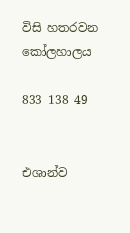විසි හතරවන කෝලහාලය

833 138 49


එශාන්ව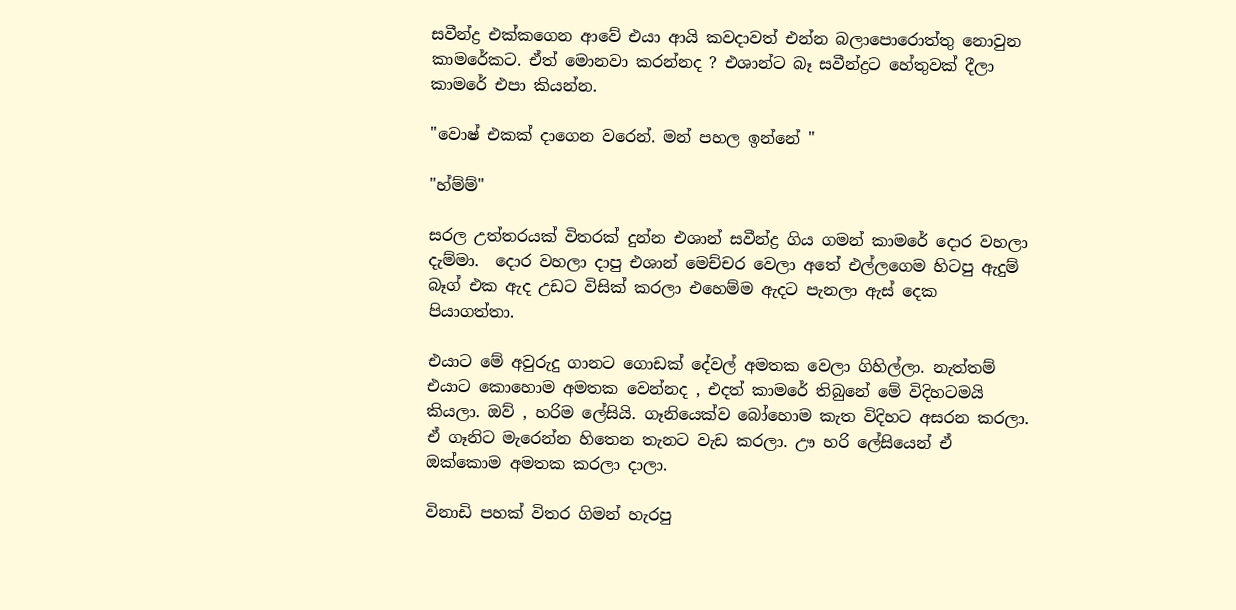සවීන්ද්‍ර එක්කගෙන ආවේ එයා ආයි කවදාවත් එන්න බලාපොරොත්තු නොවුන කාමරේකට. ඒත් මොනවා කරන්නද ? එශාන්ට බෑ සවීන්ද්‍රට හේතුවක් දීලා කාමරේ එපා කියන්න.

"වොෂ් එකක් දාගෙන වරෙන්. මන් පහල ඉන්නේ "

"හ්ම්ම්"

සරල උත්තරයක් විතරක් දුන්න එශාන් සවීන්ද්‍ර ගිය ගමන් කාමරේ දොර වහලා දැම්මා.  දොර වහලා දාපු එශාන් මෙච්චර වෙලා අතේ එල්ලගෙම හිටපු ඇදුම් බෑග් එක ඇද උඩට විසික් කරලා එහෙම්ම ඇදට පැනලා ඇස් දෙක පියාගත්තා.

එයාට මේ අවුරුදු ගානට ගොඩක් දේවල් අමතක වෙලා ගිහිල්ලා. නැත්තම් එයාට කොහොම අමතක වෙන්නද , එදත් කාමරේ තිබුනේ මේ විදිහටමයි කියලා. ඔව් , හරිම ලේසියි. ගෑනියෙක්ව බෝහොම කැත විදිහට අසරන කරලා. ඒ ගෑනිට මැරෙන්න හිතෙන තැනට වැඩ කරලා. ඌ හරි ලේසියෙන් ඒ ඔක්කොම අමතක කරලා දාලා.

විනාඩි පහක් විතර ගිමන් හැරපු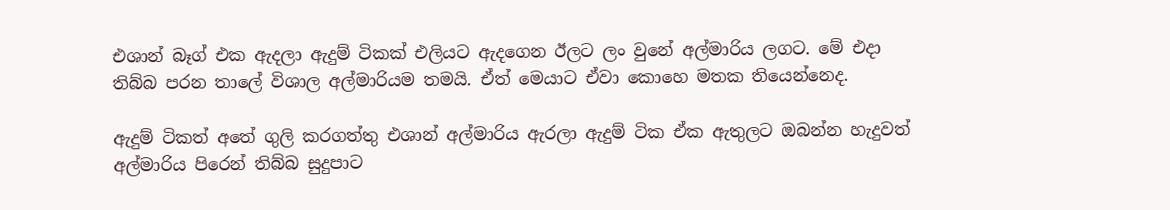එශාන් බෑග් එක ඇදලා ඇදුම් ටිකක් එලියට ඇදගෙන ඊලට ලං වුනේ අල්මාරිය ලගට. මේ එදා තිබ්බ පරන තාලේ විශාල අල්මාරියම තමයි. ඒත් මෙයාට ඒවා කොහෙ මතක තියෙන්නෙද.

ඇදුම් ටිකත් අතේ ගුලි කරගත්තු එශාන් අල්මාරිය ඇරලා ඇදුම් ටික ඒක ඇතුලට ඔබන්න හැදුවත් අල්මාරිය පිරෙන් තිබ්බ සුදුපාට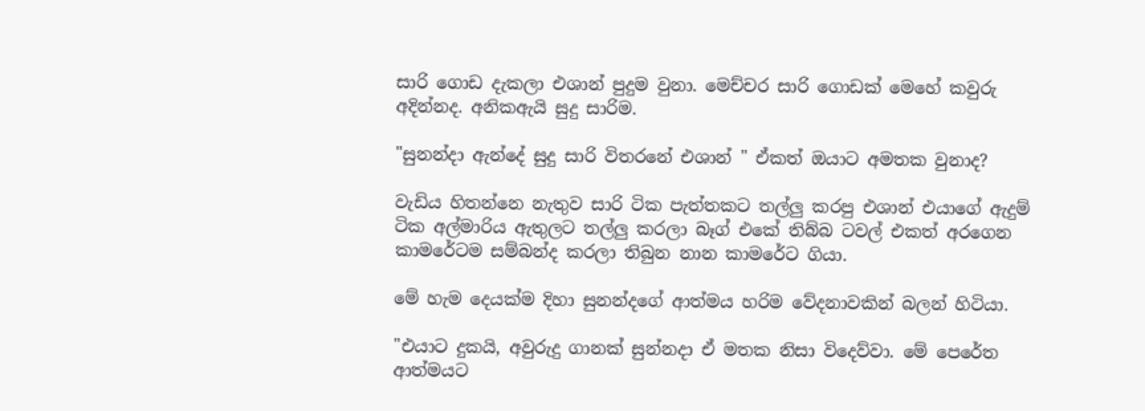සාරි ගොඩ දැකලා එශාන් පුදුම වුනා. මෙච්චර සාරි ගොඩක් මෙහේ කවුරු අදින්නද. අනිකඇයි සුදු සාරිම.

"සුනන්දා ඇන්දේ සුදු සාරි විතරනේ එශාන් " ඒකත් ඔයාට අමතක වුනාද?

වැඩිය හිතන්නෙ නැතුව සාරි ටික පැත්තකට තල්ලු කරපු එශාන් එයාගේ ඇදුම් ටික අල්මාරිය ඇතුලට තල්ලු කරලා බෑග් එකේ තිබ්බ ටවල් එකත් අරගෙන කාමරේටම සම්බන්ද කරලා තිබුන නාන කාමරේට ගියා.

මේ හැම දෙයක්ම දිහා සුනන්දගේ ආත්මය හරිම වේදනාවකින් බලන් හිටියා.

"එයාට දුකයි, අවුරුදු ගානක් සුන්නදා ඒ මතක නිසා විදෙව්වා. මේ පෙරේත ආත්මයට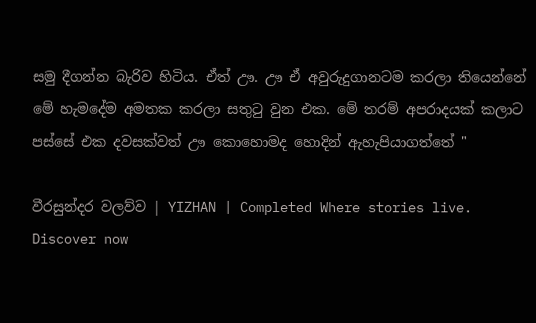සමු දීගන්න බැරිව හිටිය. ඒත් ඌ. ඌ ඒ අවුරුදුගානටම කරලා තියෙන්නේ මේ හැමදේම අමතක කරලා සතුටු වුන එක. මේ තරම් අපරාදයක් කලාට පස්සේ එක දවසක්වත් ඌ කොහොමද හොදින් ඇහැපියාගත්තේ "

වීරසුන්දර වලව්ව | YIZHAN | Completed Where stories live. Discover now